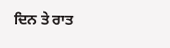ਦਿਨ ਤੇ ਰਾਤ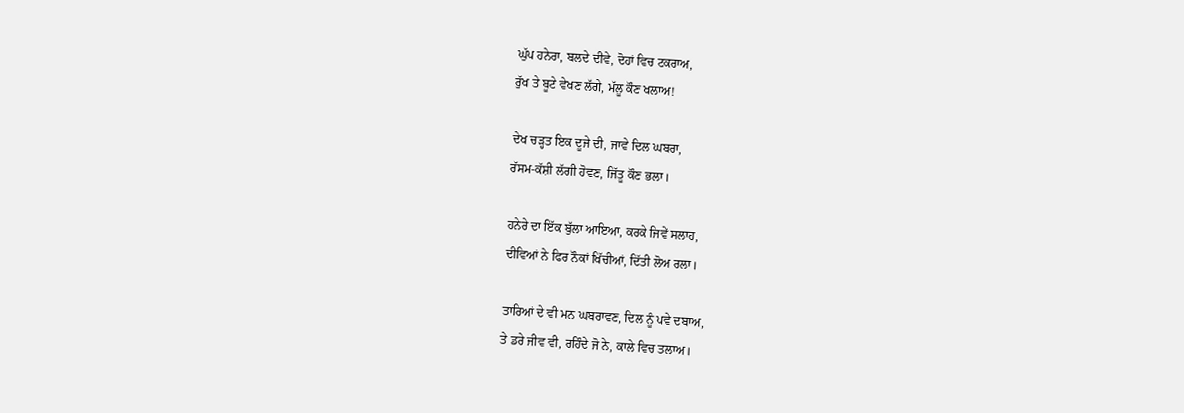ਘੁੱਪ ਹਨੇਰਾ, ਬਲਦੇ ਦੀਵੇ, ਦੋਹਾਂ ਵਿਚ ਟਕਰਾਅ,
ਰੁੱਖ ਤੇ ਬੂਟੇ ਵੇਖਣ ਲੱਗੇ, ਮੱਲੂ ਕੌਣ ਖਲਾਅ!

ਦੇਖ ਚੜ੍ਹਤ ਇਕ ਦੂਜੇ ਦੀ, ਜਾਵੇ ਦਿਲ ਘਬਰਾ,
ਰੱਸਮ-ਕੱਸ਼ੀ ਲੱਗੀ ਹੋਵਣ, ਜਿੱਤੂ ਕੌਣ ਭਲਾ।

ਹਨੇਰੇ ਦਾ ਇੱਕ ਬੁੱਲਾ ਆਇਆ, ਕਰਕੇ ਜਿਵੇਂ ਸਲਾਹ,
ਦੀਵਿਆਂ ਨੇ ਫਿਰ ਨੌਕਾਂ ਖਿੱਚੀਆਂ, ਦਿੱਤੀ ਲੋਅ ਰਲਾ।

ਤਾਰਿਆਂ ਦੇ ਵੀ ਮਨ ਘਬਰਾਵਣ, ਦਿਲ ਨੂੰ ਪਵੇ ਦਬਾਅ,
ਤੇ ਡਰੇ ਜੀਵ ਵੀ, ਰਹਿੰਦੇ ਜੋ ਨੇ, ਕਾਲੇ ਵਿਚ ਤਲਾਅ।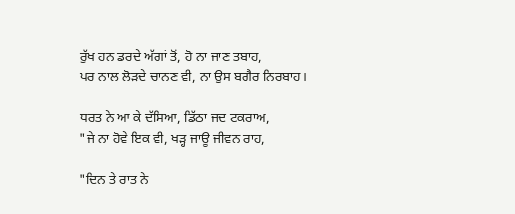ਰੁੱਖ ਹਨ ਡਰਦੇ ਅੱਗਾਂ ਤੋਂ, ਹੋ ਨਾ ਜਾਣ ਤਬਾਹ,
ਪਰ ਨਾਲ ਲੋੜਦੇ ਚਾਨਣ ਵੀ, ਨਾ ਉਸ ਬਗੈਰ ਨਿਰਬਾਹ।

ਧਰਤ ਨੇ ਆ ਕੇ ਦੱਸਿਆ, ਡਿੱਠਾ ਜਦ ਟਕਰਾਅ,
"ਜੇ ਨਾ ਹੋਵੇ ਇਕ ਵੀ, ਖੜ੍ਹ ਜਾਊ ਜੀਵਨ ਰਾਹ,

"ਦਿਨ ਤੇ ਰਾਤ ਨੇ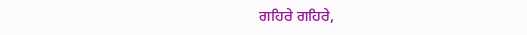ਗਹਿਰੇ ਗਹਿਰੇ,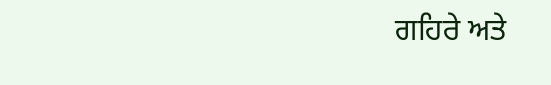ਗਹਿਰੇ ਅਤੇ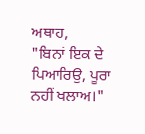ਅਥਾਹ,
"ਬਿਨਾਂ ਇਕ ਦੇ ਪਿਆਰਿਉ, ਪੂਰਾ ਨਹੀਂ ਖਲਾਅ।"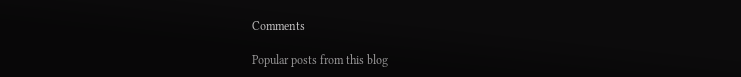Comments

Popular posts from this blog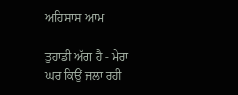ਅਹਿਸਾਸ ਆਮ

ਤੁਹਾਡੀ ਅੱਗ ਹੈ - ਮੇਰਾ ਘਰ ਕਿਉਂ ਜਲਾ ਰਹੀ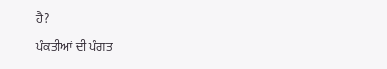ਹੈ?

ਪੰਕਤੀਆਂ ਦੀ ਪੰਗਤ